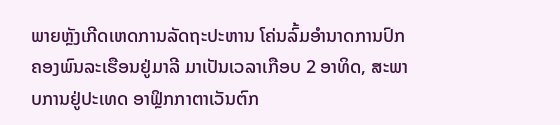ພາຍຫຼັງເກີດເຫດການລັດຖະປະຫານ ໂຄ່ນລົ້ມອຳນາດການປົກຄອງພົນລະເຮືອນຢູ່ມາລີ ມາເປັນເວລາເກືອບ 2 ອາທິດ, ສະພາບການຢູ່ປະເທດ ອາຟຼິກກາຕາເວັນຕົກ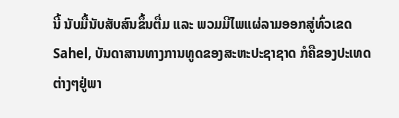ນີ້ ນັບມື້ນັບສັບສົນຂຶ້ນຕື່ມ ແລະ ພວມມີໄພແຜ່ລາມອອກສູ່ທົ່ວເຂດ Sahel, ບັນດາສານທາງການທູດຂອງສະຫະປະຊາຊາດ ກໍຄືຂອງປະເທດຕ່າງໆຢູ່ພາ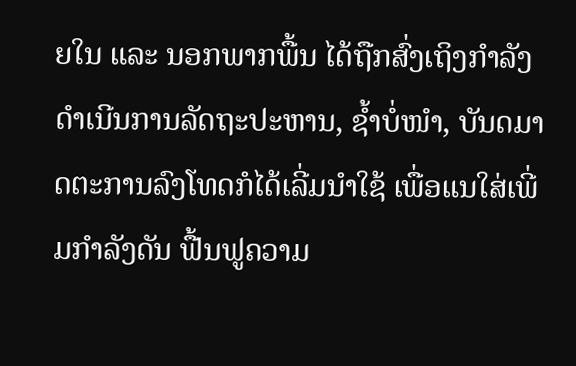ຍໃນ ແລະ ນອກພາກພື້ນ ໄດ້ຖືກສົ່ງເຖິງກຳລັງດຳເນີນການລັດຖະປະຫານ, ຊ້ຳບໍ່ໜຳ, ບັນດມາດຕະການລົງໂທດກໍໄດ້ເລີ່ມນຳໃຊ້ ເພື່ອແນໃສ່ເພີ່ມກຳລັງດັນ ຟື້ນຟູຄວາມ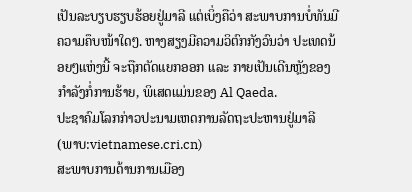ເປັນລະບຽບຮຽບຮ້ອຍຢູ່ມາລີ ແຕ່ເບິ່ງຄືວ່າ ສະພາບການບໍ່ທັນມີຄວາມຄຶບໜ້າໃດໆ. ຫາງສຽງມີຄວາມວິຕົກກັງວົນວ່າ ປະເທດນ້ອຍໆແຫ່ງນີ້ ຈະຖືກຕັດແຍກອອກ ແລະ ກາຍເປັນເດີນຫຼັງຂອງກຳລັງກໍ່ການຮ້າຍ, ພິເສດແມ່ນຂອງ Al Qaeda.
ປະຊາຄົມໂລກກ່າວປະນາມເຫດການລັດຖະປະຫານຢູ່ມາລີ
(ພາບ:vietnamese.cri.cn)
ສະພາບການດ້ານການເມືອງ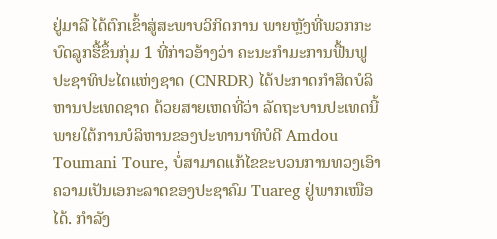ຢູ່ມາລີ ໄດ້ຕົກເຂົ້າສູ່ສະພາບວິກິດການ ພາຍຫຼັງທີ່ພວກກະບົດລູກຮື້ຂຶ້ນກຸ່ມ 1 ທີ່ກ່າວອ້າງວ່າ ຄະນະກຳມະການຟື້ນຟູປະຊາທິປະໄຕແຫ່ງຊາດ (CNRDR) ໄດ້ປະກາດກຳສິດບໍລິຫານປະເທດຊາດ ດ້ວຍສາຍເຫດທີ່ວ່າ ລັດຖະບານປະເທດນີ້ພາຍໃຕ້ການບໍລິຫານຂອງປະທານາທິບໍດີ Amdou Toumani Toure, ບໍ່ສາມາດແກ້ໄຂຂະບວນການທວງເອົາຄວາມເປັນເອກະລາດຂອງປະຊາຄົມ Tuareg ຢູ່ພາກເໜືອໄດ້. ກຳລັງ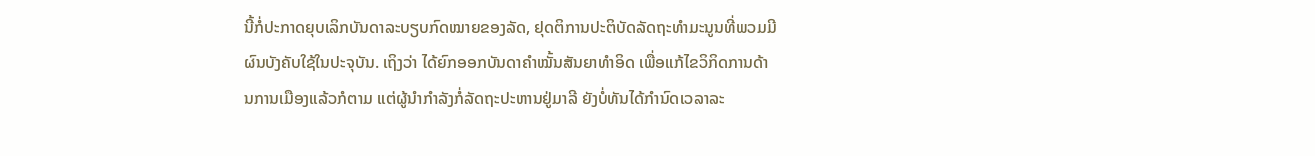ນີ້ກໍ່ປະກາດຍຸບເລິກບັນດາລະບຽບກົດໝາຍຂອງລັດ, ຢຸດຕິການປະຕິບັດລັດຖະທຳມະນູນທີ່ພວມມີຜົນບັງຄັບໃຊ້ໃນປະຈຸບັນ. ເຖິງວ່າ ໄດ້ຍົກອອກບັນດາຄຳໝັ້ນສັນຍາທຳອິດ ເພື່ອແກ້ໄຂວິກິດການດ້ານການເມືອງແລ້ວກໍຕາມ ແຕ່ຜູ້ນຳກຳລັງກໍ່ລັດຖະປະຫານຢູ່ມາລີ ຍັງບໍ່ທັນໄດ້ກຳນົດເວລາລະ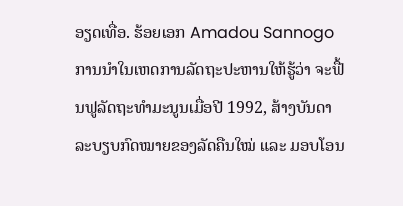ອຽດເທື່ອ. ຮ້ອຍເອກ Amadou Sannogo ການນຳໃນເຫດການລັດຖະປະຫານໃຫ້ຮູ້ວ່າ ຈະຟື້ນຟູລັດຖະທຳມະນູນເມື່ອປີ 1992, ສ້າງບັນດາລະບຽບກົດໝາຍຂອງລັດຄືນໃໝ່ ແລະ ມອບໂອນ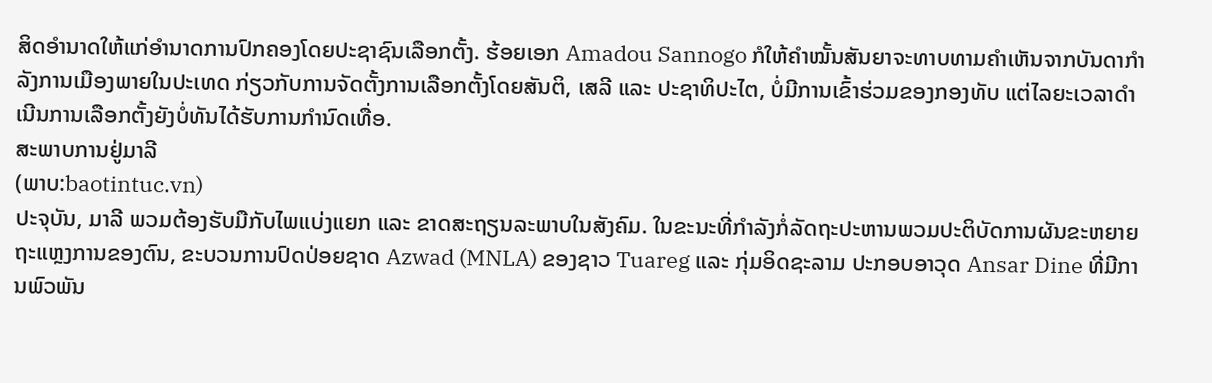ສິດອຳນາດໃຫ້ແກ່ອຳນາດການປົກຄອງໂດຍປະຊາຊົນເລືອກຕັ້ງ. ຮ້ອຍເອກ Amadou Sannogo ກໍໃຫ້ຄຳໝັ້ນສັນຍາຈະທາບທາມຄຳເຫັນຈາກບັນດາກຳລັງການເມືອງພາຍໃນປະເທດ ກ່ຽວກັບການຈັດຕັ້ງການເລືອກຕັ້ງໂດຍສັນຕິ, ເສລີ ແລະ ປະຊາທິປະໄຕ, ບໍ່ມີການເຂົ້າຮ່ວມຂອງກອງທັບ ແຕ່ໄລຍະເວລາດຳເນີນການເລືອກຕັ້ງຍັງບໍ່ທັນໄດ້ຮັບການກຳນົດເທື່ອ.
ສະພາບການຢູ່ມາລີ
(ພາບ:baotintuc.vn)
ປະຈຸບັນ, ມາລີ ພວມຕ້ອງຮັບມືກັບໄພແບ່ງແຍກ ແລະ ຂາດສະຖຽນລະພາບໃນສັງຄົມ. ໃນຂະນະທີ່ກຳລັງກໍ່ລັດຖະປະຫານພວມປະຕິບັດການຜັນຂະຫຍາຍຖະແຫຼງການຂອງຕົນ, ຂະບວນການປົດປ່ອຍຊາດ Azwad (MNLA) ຂອງຊາວ Tuareg ແລະ ກຸ່ມອິດຊະລາມ ປະກອບອາວຸດ Ansar Dine ທີ່ມີການພົວພັນ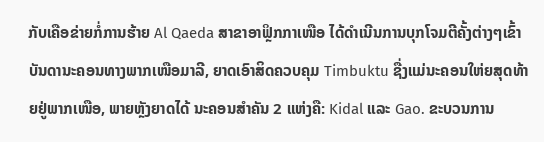ກັບເຄືອຂ່າຍກໍ່ການຮ້າຍ Al Qaeda ສາຂາອາຟຼິກກາເໜືອ ໄດ້ດຳເນີນການບຸກໂຈມຕີຄັ້ງຕ່າງໆເຂົ້າບັນດານະຄອນທາງພາກເໜືອມາລີ, ຍາດເອົາສິດຄວບຄຸມ Timbuktu ຊື່ງແມ່ນະຄອນໃຫ່ຍສຸດທ້າຍຢູ່ພາກເໜືອ, ພາຍຫຼັງຍາດໄດ້ ນະຄອນສຳຄັນ 2 ແຫ່ງຄື: Kidal ແລະ Gao. ຂະບວນການ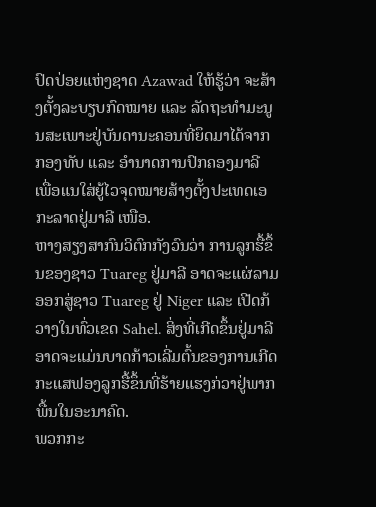ປົດປ່ອຍແຫ່ງຊາດ Azawad ໃຫ້ຮູ້ວ່າ ຈະສ້າງຕັ້ງລະບຽບກົດໝາຍ ແລະ ລັດຖະທຳມະນູນສະເພາະຢູ່ບັນດານະຄອນທີ່ຍຶດມາໄດ້ຈາກກອງທັບ ແລະ ອຳນາດການປົກຄອງມາລີ ເພື່ອແນໃສ່ຍູ້ໄວຈຸດໝາຍສ້າງຕັ້ງປະເທດເອກະລາດຢູ່ມາລີ ເໜືອ.
ຫາງສຽງສາກົນວິຕົກກັງວົນວ່າ ການລູກຮື້ຂຶ້ນຂອງຊາວ Tuareg ຢູ່ມາລີ ອາດຈະແຜ່ລາມອອກສູ່ຊາວ Tuareg ຢູ່ Niger ແລະ ເປີດກ້ວາງໃນທົ່ວເຂດ Sahel. ສິ່ງທີ່ເກີດຂຶ້ນຢູ່ມາລີ ອາດຈະແມ່ນບາດກ້າວເລີ່ມຕົ້ນຂອງການເກີດກະແສຟອງລູກຮື້ຂຶ້ນທີ່ຮ້າຍແຮງກ່ວາຢູ່ພາກພື້ນໃນອະນາຄົດ.
ພວກກະ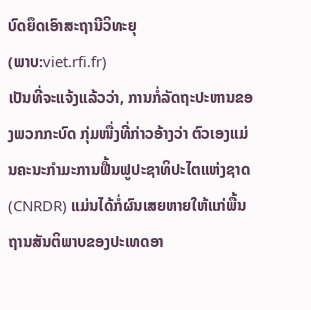ບົດຍຶດເອົາສະຖານີວິທະຍຸ
(ພາບ:viet.rfi.fr)
ເປັນທີ່ຈະແຈ້ງແລ້ວວ່າ, ການກໍ່ລັດຖະປະຫານຂອງພວກກະບົດ ກຸ່ມໜື່ງທີ່ກ່າວອ້າງວ່າ ຕົວເອງແມ່ນຄະນະກຳມະການຟື້ນຟູປະຊາທິປະໄຕແຫ່ງຊາດ (CNRDR) ແມ່ນໄດ້ກໍ່ຜົນເສຍຫາຍໃຫ້ແກ່ພື້ນຖານສັນຕິພາບຂອງປະເທດອາ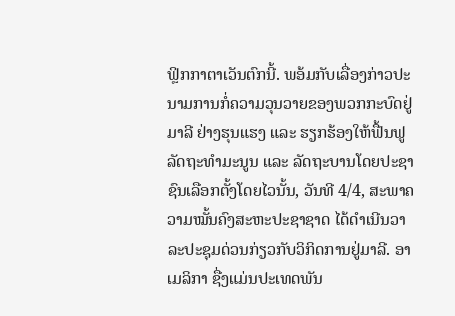ຟຼິກກາຕາເວັນຕົກນີ້. ພອ້ມກັບເລື່ອງກ່າວປະນາມການກໍ່ຄວາມວຸນວາຍຂອງພວກກະບົດຢູ່ມາລີ ຢ່າງຮຸນແຮງ ແລະ ຮຽກຮ້ອງໃຫ້ຟື້ນຟູລັດຖະທຳມະນູນ ແລະ ລັດຖະບານໂດຍປະຊາຊົນເລືອກຕັ້ງໂດຍໄວນັ້ນ, ວັນທີ 4/4, ສະພາຄວາມໝັ້ນຄົງສະຫະປະຊາຊາດ ໄດ້ດຳເນີນວາລະປະຊຸມດ່ວນກ່ຽວກັບວິກິດການຢູ່ມາລີ. ອາເມລິກາ ຊື່ງແມ່ນປະເທດພັນ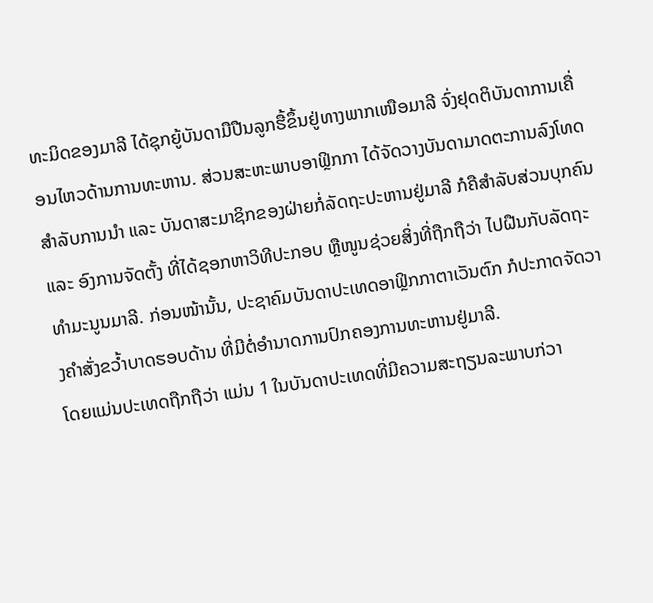ທະມິດຂອງມາລີ ໄດ້ຊຸກຍູ້ບັນດາມືປືນລູກຮື້ຂຶ້ນຢູ່ທາງພາກເໜືອມາລີ ຈົ່ງຢຸດຕິບັນດາການເຄື່ອນໄຫວດ້ານການທະຫານ. ສ່ວນສະຫະພາບອາຟຼິກກາ ໄດ້ຈັດວາງບັນດາມາດຕະການລົງໂທດສຳລັບການນຳ ແລະ ບັນດາສະມາຊິກຂອງຝ່າຍກໍ່ລັດຖະປະຫານຢູ່ມາລີ ກໍຄືສຳລັບສ່ວນບຸກຄົນ ແລະ ອົງການຈັດຕັ້ງ ທີ່ໄດ້ຊອກຫາວິທີປະກອບ ຫຼືໜູນຊ່ວຍສິ່ງທີ່ຖືກຖືວ່າ ໄປຝືນກັບລັດຖະທຳມະນູນມາລີ. ກ່ອນໜ້ານັ້ນ, ປະຊາຄົມບັນດາປະເທດອາຟຼິກກາຕາເວັນຕົກ ກໍປະກາດຈັດວາງຄຳສັ່ງຂວ້ຳບາດຮອບດ້ານ ທີ່ມີຕໍ່ອຳນາດການປົກຄອງການທະຫານຢູ່ມາລີ.
ໂດຍແມ່ນປະເທດຖືກຖືວ່າ ແມ່ນ 1 ໃນບັນດາປະເທດທີ່ມີຄວາມສະຖຽນລະພາບກ່ວາ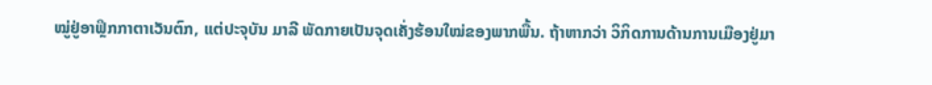ໝູ່ຢູ່ອາຟຼິກກາຕາເວັນຕົກ, ແຕ່ປະຈຸບັນ ມາລີ ພັດກາຍເປັນຈຸດເຄັ່ງຮ້ອນໃໝ່ຂອງພາກພື້ນ. ຖ້າຫາກວ່າ ວິກິດການດ້ານການເມືອງຢູ່ມາ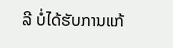ລີ ບໍ່ໄດ້ຮັບການແກ້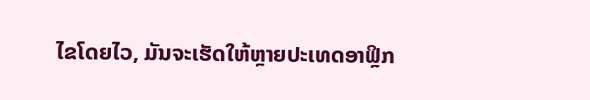ໄຂໂດຍໄວ, ມັນຈະເຮັດໃຫ້ຫຼາຍປະເທດອາຟຼິກ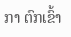ກາ ຕົກເຂົ້າ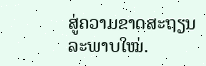ສູ່ຄວາມຂາດສະຖຽນລະພາບໃໝ່.